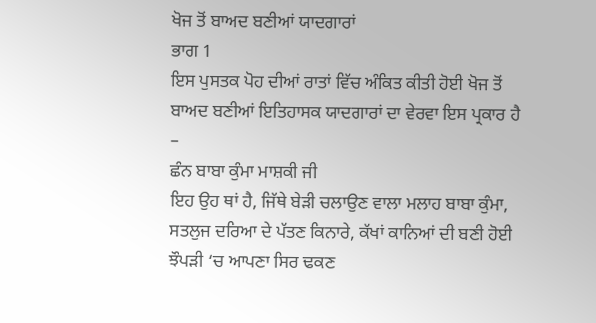ਖੋਜ ਤੋਂ ਬਾਅਦ ਬਣੀਆਂ ਯਾਦਗਾਰਾਂ
ਭਾਗ 1
ਇਸ ਪੁਸਤਕ ਪੋਹ ਦੀਆਂ ਰਾਤਾਂ ਵਿੱਚ ਅੰਕਿਤ ਕੀਤੀ ਹੋਈ ਖੋਜ ਤੋਂ ਬਾਅਦ ਬਣੀਆਂ ਇਤਿਹਾਸਕ ਯਾਦਗਾਰਾਂ ਦਾ ਵੇਰਵਾ ਇਸ ਪ੍ਰਕਾਰ ਹੈ –
ਛੰਨ ਬਾਬਾ ਕੁੰਮਾ ਮਾਸ਼ਕੀ ਜੀ
ਇਹ ਉਹ ਥਾਂ ਹੈ, ਜਿੱਥੇ ਬੇੜੀ ਚਲਾਉਣ ਵਾਲਾ ਮਲਾਹ ਬਾਬਾ ਕੁੰਮਾ, ਸਤਲੁਜ ਦਰਿਆ ਦੇ ਪੱਤਣ ਕਿਨਾਰੇ, ਕੱਖਾਂ ਕਾਨਿਆਂ ਦੀ ਬਣੀ ਹੋਈ ਝੌਪੜੀ ‘ਚ ਆਪਣਾ ਸਿਰ ਢਕਣ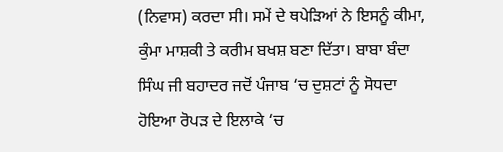(ਨਿਵਾਸ) ਕਰਦਾ ਸੀ। ਸਮੇਂ ਦੇ ਥਪੇੜਿਆਂ ਨੇ ਇਸਨੂੰ ਕੀਮਾ, ਕੁੰਮਾ ਮਾਸ਼ਕੀ ਤੇ ਕਰੀਮ ਬਖਸ਼ ਬਣਾ ਦਿੱਤਾ। ਬਾਬਾ ਬੰਦਾ ਸਿੰਘ ਜੀ ਬਹਾਦਰ ਜਦੋਂ ਪੰਜਾਬ ‘ਚ ਦੁਸ਼ਟਾਂ ਨੂੰ ਸੋਧਦਾ ਹੋਇਆ ਰੋਪੜ ਦੇ ਇਲਾਕੇ ‘ਚ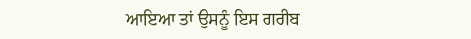ਆਇਆ ਤਾਂ ਉਸਨੂੰ ਇਸ ਗਰੀਬ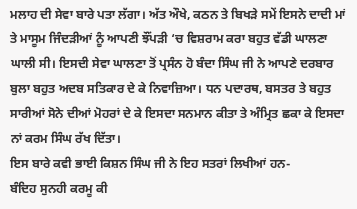ਮਲਾਹ ਦੀ ਸੇਵਾ ਬਾਰੇ ਪਤਾ ਲੱਗਾ। ਅੱਤ ਔਖੇ, ਕਠਨ ਤੇ ਬਿਖੜੇ ਸਮੇਂ ਇਸਨੇ ਦਾਦੀ ਮਾਂ ਤੇ ਮਾਸੂਮ ਜਿੰਦੜੀਆਂ ਨੂੰ ਆਪਣੀ ਝੌਂਪੜੀ ‘ਚ ਵਿਸ਼ਰਾਮ ਕਰਾ ਬਹੁਤ ਵੱਡੀ ਘਾਲਣਾ ਘਾਲੀ ਸੀ। ਇਸਦੀ ਸੇਵਾ ਘਾਲਣਾ ਤੋਂ ਪ੍ਰਸੰਨ ਹੋ ਬੰਦਾ ਸਿੰਘ ਜੀ ਨੇ ਆਪਣੇ ਦਰਬਾਰ ਬੁਲਾ ਬਹੁਤ ਅਦਬ ਸਤਿਕਾਰ ਦੇ ਕੇ ਨਿਵਾਜ਼ਿਆ। ਧਨ ਪਦਾਰਥ, ਬਸਤਰ ਤੇ ਬਹੁਤ ਸਾਰੀਆਂ ਸੋਨੇ ਦੀਆਂ ਮੋਹਰਾਂ ਦੇ ਕੇ ਇਸਦਾ ਸਨਮਾਨ ਕੀਤਾ ਤੇ ਅੰਮ੍ਰਿਤ ਛਕਾ ਕੇ ਇਸਦਾ ਨਾਂ ਕਰਮ ਸਿੰਘ ਰੱਖ ਦਿੱਤਾ।
ਇਸ ਬਾਰੇ ਕਵੀ ਭਾਈ ਕਿਸ਼ਨ ਸਿੰਘ ਜੀ ਨੇ ਇਹ ਸਤਰਾਂ ਲਿਖੀਆਂ ਹਨ-
ਬੰਦਿਹ ਸੁਨਹੀ ਕਰਮੂ ਕੀ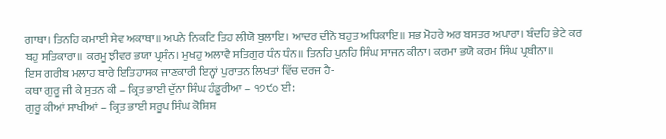ਗਾਥਾ। ਤਿਨਹਿ ਕਮਾਈ ਸੇਵ ਅਕਾਥਾ॥ ਅਪਨੇ ਨਿਕਟਿ ਤਿਹ ਲੀਯੋ ਬੁਲਾਇ। ਆਦਰ ਦੀਨੋ ਬਹੁਤ ਅਧਿਕਾਇ॥ ਸਭ ਮੋਹਰੇ ਅਰ ਬਸਤਰ ਅਪਾਰਾ। ਬੰਦਹਿ ਭੇਟੇ ਕਰ ਬਹੁ ਸਤਿਕਾਰਾ॥ ਕਰਮੂ ਝੀਵਰ ਭਯਾ ਪ੍ਰਸੰਨ। ਮੁਖਹੁ ਅਲਾਵੈ ਸਤਿਗੁਰ ਧੰਨ ਧੰਨ॥ ਤਿਨਹਿ ਪੁਨਹਿ ਸਿੰਘ ਸਾਜਨ ਕੀਨਾ। ਕਰਮਾ ਭਯੋ ਕਰਮ ਸਿੰਘ ਪ੍ਰਬੀਨਾ॥
ਇਸ ਗਰੀਬ ਮਲਾਹ ਬਾਰੇ ਇਤਿਹਾਸਕ ਜਾਣਕਾਰੀ ਇਨ੍ਹਾਂ ਪੁਰਾਤਨ ਲਿਖਤਾਂ ਵਿੱਚ ਦਰਜ ਹੈ-
ਕਥਾ ਗੁਰੂ ਜੀ ਕੇ ਸੁਤਨ ਕੀ – ਕ੍ਰਿਤ ਭਾਈ ਦੁੱਨਾ ਸਿੰਘ ਹੰਡੂਰੀਆ – ੧੭੯੦ ਈ:
ਗੁਰੂ ਕੀਆਂ ਸਾਖੀਆਂ – ਕ੍ਰਿਤ ਭਾਈ ਸਰੂਪ ਸਿੰਘ ਕੋਸ਼ਿਸ਼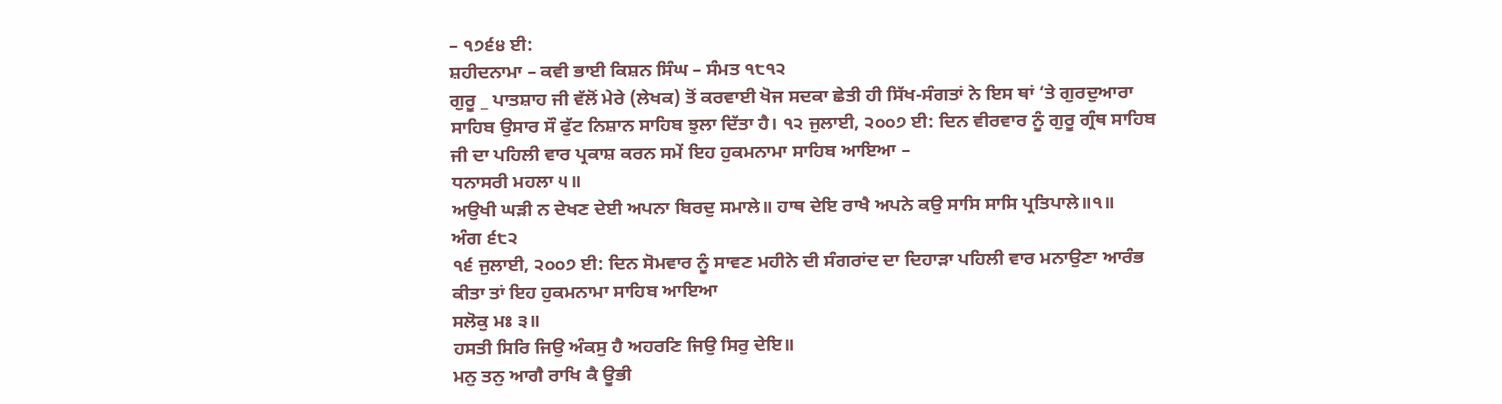– ੧੭੬੪ ਈ:
ਸ਼ਹੀਦਨਾਮਾ – ਕਵੀ ਭਾਈ ਕਿਸ਼ਨ ਸਿੰਘ – ਸੰਮਤ ੧੮੧੨
ਗੁਰੂ _ ਪਾਤਸ਼ਾਹ ਜੀ ਵੱਲੋਂ ਮੇਰੇ (ਲੇਖਕ) ਤੋਂ ਕਰਵਾਈ ਖੋਜ ਸਦਕਾ ਛੇਤੀ ਹੀ ਸਿੱਖ-ਸੰਗਤਾਂ ਨੇ ਇਸ ਥਾਂ ‘ਤੇ ਗੁਰਦੁਆਰਾ ਸਾਹਿਬ ਉਸਾਰ ਸੌ ਫੁੱਟ ਨਿਸ਼ਾਨ ਸਾਹਿਬ ਝੁਲਾ ਦਿੱਤਾ ਹੈ। ੧੨ ਜੁਲਾਈ, ੨੦੦੭ ਈ: ਦਿਨ ਵੀਰਵਾਰ ਨੂੰ ਗੁਰੂ ਗ੍ਰੰਥ ਸਾਹਿਬ ਜੀ ਦਾ ਪਹਿਲੀ ਵਾਰ ਪ੍ਰਕਾਸ਼ ਕਰਨ ਸਮੇਂ ਇਹ ਹੁਕਮਨਾਮਾ ਸਾਹਿਬ ਆਇਆ –
ਧਨਾਸਰੀ ਮਹਲਾ ੫॥
ਅਉਖੀ ਘੜੀ ਨ ਦੇਖਣ ਦੇਈ ਅਪਨਾ ਬਿਰਦੁ ਸਮਾਲੇ॥ ਹਾਥ ਦੇਇ ਰਾਖੈ ਅਪਨੇ ਕਉ ਸਾਸਿ ਸਾਸਿ ਪ੍ਰਤਿਪਾਲੇ॥੧॥
ਅੰਗ ੬੮੨
੧੬ ਜੁਲਾਈ, ੨੦੦੭ ਈ: ਦਿਨ ਸੋਮਵਾਰ ਨੂੰ ਸਾਵਣ ਮਹੀਨੇ ਦੀ ਸੰਗਰਾਂਦ ਦਾ ਦਿਹਾੜਾ ਪਹਿਲੀ ਵਾਰ ਮਨਾਉਣਾ ਆਰੰਭ ਕੀਤਾ ਤਾਂ ਇਹ ਹੁਕਮਨਾਮਾ ਸਾਹਿਬ ਆਇਆ
ਸਲੋਕੁ ਮਃ ੩॥
ਹਸਤੀ ਸਿਰਿ ਜਿਉ ਅੰਕਸੁ ਹੈ ਅਹਰਣਿ ਜਿਉ ਸਿਰੁ ਦੇਇ॥
ਮਨੁ ਤਨੁ ਆਗੈ ਰਾਖਿ ਕੈ ਊਭੀ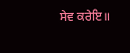ਸੇਵ ਕਰੇਇ॥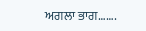ਅਗਲਾ ਭਾਗ…….